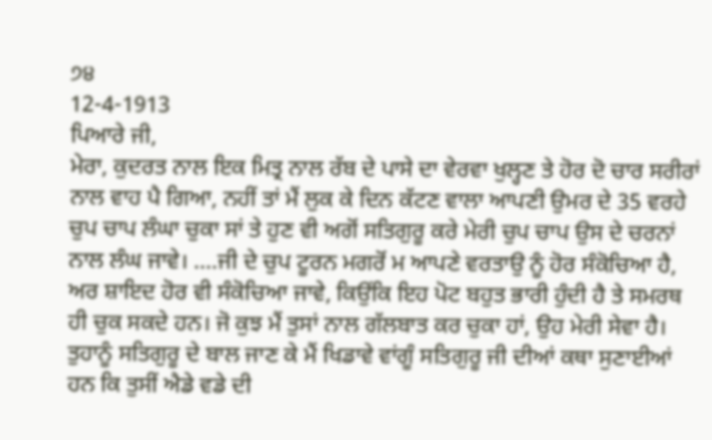੭੪
12-4-1913
ਪਿਆਰੇ ਜੀ,
ਮੇਰਾ, ਕੁਦਰਤ ਨਾਲ ਇਕ ਮਿਤ੍ਰ ਨਾਲ ਰੱਬ ਦੇ ਪਾਸੇ ਦਾ ਵੇਰਵਾ ਖੁਲ੍ਹਣ ਤੇ ਹੋਰ ਦੋ ਚਾਰ ਸਰੀਰਾਂ ਨਾਲ ਵਾਹ ਪੈ ਗਿਆ, ਨਹੀਂ ਤਾਂ ਮੈਂ ਲੁਕ ਕੇ ਦਿਨ ਕੱਟਣ ਵਾਲਾ ਆਪਣੀ ਉਮਰ ਦੇ 35 ਵਰਹੇ ਚੁਪ ਚਾਪ ਲੰਘਾ ਚੁਕਾ ਸਾਂ ਤੇ ਹੁਣ ਵੀ ਅਗੋਂ ਸਤਿਗੁਰੂ ਕਰੇ ਮੇਰੀ ਚੁਪ ਚਾਪ ਉਸ ਦੇ ਚਰਨਾਂ ਨਾਲ ਲੰਘ ਜਾਵੇ। ....ਜੀ ਦੇ ਚੁਪ ਟੂਰਨ ਮਗਰੋਂ ਮ ਆਪਣੇ ਵਰਤਾਉ ਨੂੰ ਹੋਰ ਸੰਕੋਚਿਆ ਹੈ, ਅਰ ਸ਼ਾਇਦ ਹੋਰ ਵੀ ਸੰਕੋਚਿਆ ਜਾਵੇ, ਕਿਉਂਕਿ ਇਹ ਪੋਟ ਬਹੁਤ ਭਾਰੀ ਹੁੰਦੀ ਹੈ ਤੇ ਸਮਰਥ ਹੀ ਚੁਕ ਸਕਦੇ ਹਨ। ਜੋ ਕੁਝ ਮੈਂ ਤੁਸਾਂ ਨਾਲ ਗੱਲਬਾਤ ਕਰ ਚੁਕਾ ਹਾਂ, ਉਹ ਮੇਰੀ ਸੇਵਾ ਹੈ। ਤੁਹਾਨੂੰ ਸਤਿਗੁਰੂ ਦੇ ਬਾਲ ਜਾਣ ਕੇ ਮੈਂ ਖਿਡਾਵੇ ਵਾਂਗੂੰ ਸਤਿਗੁਰੂ ਜੀ ਦੀਆਂ ਕਥਾ ਸੁਣਾਈਆਂ ਹਨ ਕਿ ਤੁਸੀਂ ਐਡੇ ਵਡੇ ਦੀ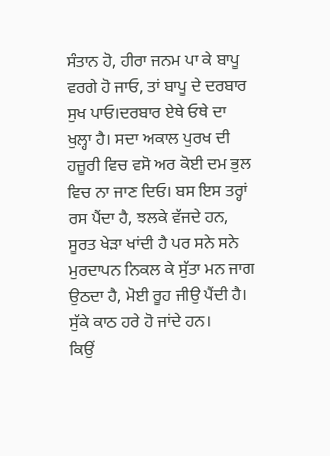ਸੰਤਾਨ ਹੋ, ਹੀਰਾ ਜਨਮ ਪਾ ਕੇ ਬਾਪੂ ਵਰਗੇ ਹੋ ਜਾਓ, ਤਾਂ ਬਾਪੂ ਦੇ ਦਰਬਾਰ ਸੁਖ ਪਾਓ।ਦਰਬਾਰ ਏਥੇ ਓਥੇ ਦਾ ਖੁਲ੍ਹਾ ਹੈ। ਸਦਾ ਅਕਾਲ ਪੁਰਖ ਦੀ ਹਜ਼ੂਰੀ ਵਿਚ ਵਸੋ ਅਰ ਕੋਈ ਦਮ ਭੁਲ ਵਿਚ ਨਾ ਜਾਣ ਦਿਓ। ਬਸ ਇਸ ਤਰ੍ਹਾਂ ਰਸ ਪੈਂਦਾ ਹੈ, ਝਲਕੇ ਵੱਜਦੇ ਹਨ, ਸੂਰਤ ਖੇੜਾ ਖਾਂਦੀ ਹੈ ਪਰ ਸਨੇ ਸਨੇ ਮੁਰਦਾਪਨ ਨਿਕਲ ਕੇ ਸੁੱਤਾ ਮਨ ਜਾਗ ਉਠਦਾ ਹੈ, ਮੋਈ ਰੂਹ ਜੀਉ ਪੈਂਦੀ ਹੈ। ਸੁੱਕੇ ਕਾਠ ਹਰੇ ਹੋ ਜਾਂਦੇ ਹਨ।
ਕਿਉਂ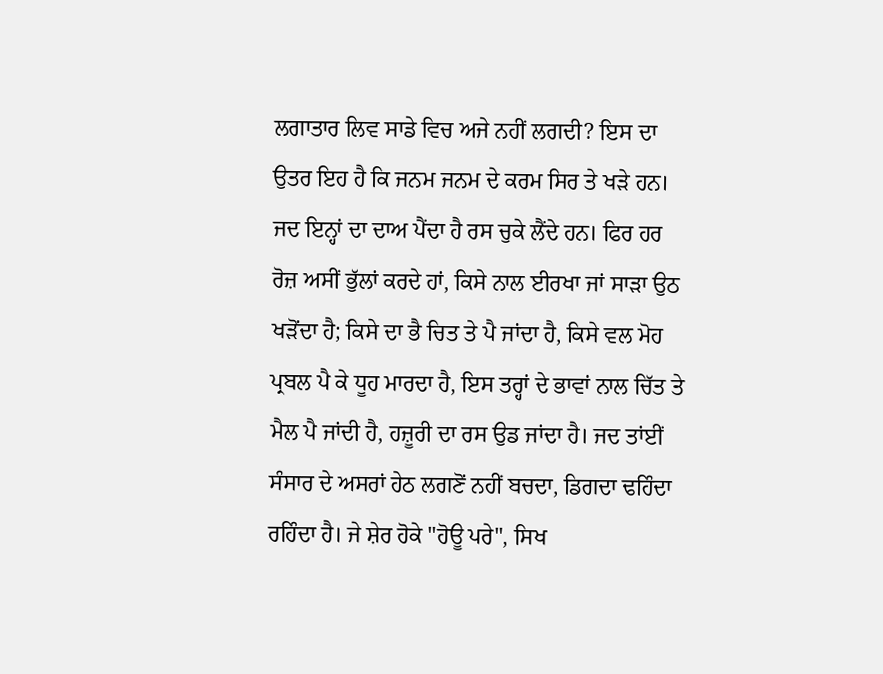ਲਗਾਤਾਰ ਲਿਵ ਸਾਡੇ ਵਿਚ ਅਜੇ ਨਹੀਂ ਲਗਦੀ? ਇਸ ਦਾ ਉਤਰ ਇਹ ਹੈ ਕਿ ਜਨਮ ਜਨਮ ਦੇ ਕਰਮ ਸਿਰ ਤੇ ਖੜੇ ਹਨ। ਜਦ ਇਨ੍ਹਾਂ ਦਾ ਦਾਅ ਪੈਂਦਾ ਹੈ ਰਸ ਚੁਕੇ ਲੈਂਦੇ ਹਨ। ਫਿਰ ਹਰ ਰੋਜ਼ ਅਸੀਂ ਭੁੱਲਾਂ ਕਰਦੇ ਹਾਂ, ਕਿਸੇ ਨਾਲ ਈਰਖਾ ਜਾਂ ਸਾੜਾ ਉਠ ਖੜੋਂਦਾ ਹੈ; ਕਿਸੇ ਦਾ ਭੈ ਚਿਤ ਤੇ ਪੈ ਜਾਂਦਾ ਹੈ, ਕਿਸੇ ਵਲ ਮੋਹ ਪ੍ਰਬਲ ਪੈ ਕੇ ਧੂਹ ਮਾਰਦਾ ਹੈ, ਇਸ ਤਰ੍ਹਾਂ ਦੇ ਭਾਵਾਂ ਨਾਲ ਚਿੱਤ ਤੇ ਮੈਲ ਪੈ ਜਾਂਦੀ ਹੈ, ਹਜ਼ੂਰੀ ਦਾ ਰਸ ਉਡ ਜਾਂਦਾ ਹੈ। ਜਦ ਤਾਂਈਂ ਸੰਸਾਰ ਦੇ ਅਸਰਾਂ ਹੇਠ ਲਗਣੋਂ ਨਹੀਂ ਬਚਦਾ, ਡਿਗਦਾ ਢਹਿੰਦਾ ਰਹਿੰਦਾ ਹੈ। ਜੇ ਸ਼ੇਰ ਹੋਕੇ "ਹੋਊ ਪਰੇ", ਸਿਖ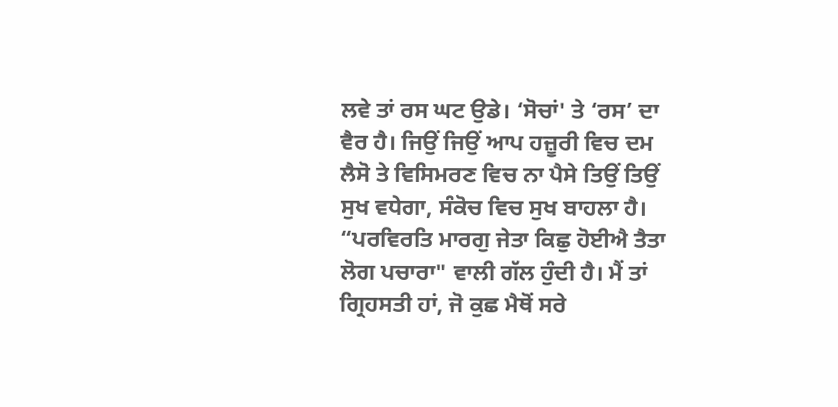ਲਵੇ ਤਾਂ ਰਸ ਘਟ ਉਡੇ। ‘ਸੋਚਾਂ' ਤੇ ‘ਰਸ’ ਦਾ ਵੈਰ ਹੈ। ਜਿਉਂ ਜਿਉਂ ਆਪ ਹਜ਼ੂਰੀ ਵਿਚ ਦਮ ਲੈਸੋ ਤੇ ਵਿਸਿਮਰਣ ਵਿਚ ਨਾ ਪੈਸੇ ਤਿਉਂ ਤਿਉਂ ਸੁਖ ਵਧੇਗਾ, ਸੰਕੋਚ ਵਿਚ ਸੁਖ ਬਾਹਲਾ ਹੈ।
“ਪਰਵਿਰਤਿ ਮਾਰਗੁ ਜੇਤਾ ਕਿਛੁ ਹੋਈਐ ਤੈਤਾ ਲੋਗ ਪਚਾਰਾ" ਵਾਲੀ ਗੱਲ ਹੁੰਦੀ ਹੈ। ਮੈਂ ਤਾਂ ਗ੍ਰਿਹਸਤੀ ਹਾਂ, ਜੋ ਕੁਛ ਮੈਥੋਂ ਸਰੇ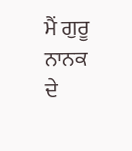ਮੈਂ ਗੁਰੂ ਨਾਨਕ ਦੇ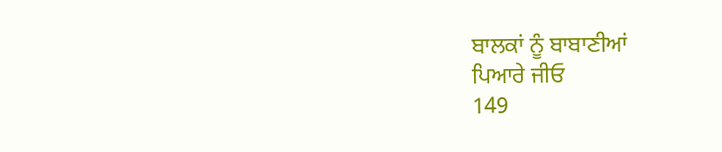ਬਾਲਕਾਂ ਨੂੰ ਬਾਬਾਣੀਆਂ
ਪਿਆਰੇ ਜੀਓ
149